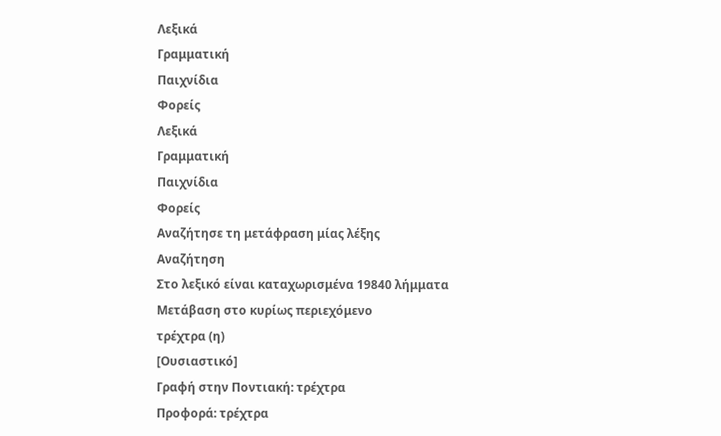Λεξικά
Γραμματική
Παιχνίδια
Φορείς
Λεξικά
Γραμματική
Παιχνίδια
Φορείς
Αναζήτησε τη μετάφραση μίας λέξης
Αναζήτηση
Στο λεξικό είναι καταχωρισμένα 19840 λήμματα
Μετάβαση στο κυρίως περιεχόμενο
τρέχτρα (η)
[Ουσιαστικό]
Γραφή στην Ποντιακή: τρέχτρα
Προφορά: τρέχτρα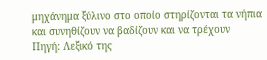μηχάνημα ξύλινο στο οποίο στηρίζονται τα νήπια και συνηθίζουν να βαδίζουν και να τρέχουν
Πηγή: Λεξικό της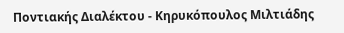Ποντιακής Διαλέκτου - Κηρυκόπουλος Μιλτιάδης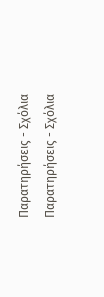Παρατηρήσεις - Σχόλια
Παρατηρήσεις - Σχόλια